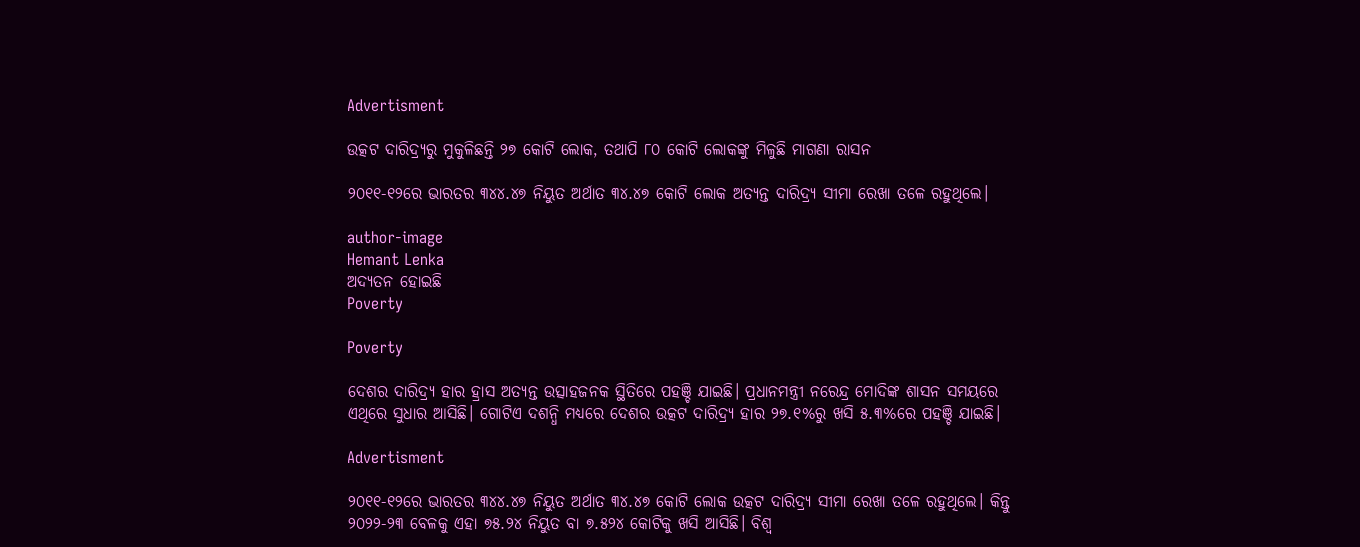Advertisment

ଉତ୍କଟ ଦାରିଦ୍ର୍ୟରୁ ମୁକୁଳିଛନ୍ତି ୨୭ କୋଟି ଲୋକ, ତଥାପି ୮୦ କୋଟି ଲୋକଙ୍କୁ ମିଳୁଛି ମାଗଣା ରାସନ

୨୦୧୧-୧୨ରେ ଭାରତର ୩୪୪.୪୭ ନିୟୁତ ଅର୍ଥାତ ୩୪.୪୭ କୋଟି ଲୋକ ଅତ୍ୟନ୍ତ ଦାରିଦ୍ର୍ୟ ସୀମା ରେଖା ତଳେ ରହୁଥିଲେ।

author-image
Hemant Lenka
ଅଦ୍ୟତନ ହୋଇଛି
Poverty

Poverty

ଦେଶର ଦାରିଦ୍ର୍ୟ ହାର ହ୍ରାସ ଅତ୍ୟନ୍ତ ଉତ୍ସାହଜନକ ସ୍ଥିତିରେ ପହଞ୍ଚି ଯାଇଛି। ପ୍ରଧାନମନ୍ତ୍ରୀ ନରେନ୍ଦ୍ର ମୋଦିଙ୍କ ଶାସନ ସମୟରେ ଏଥିରେ ସୁଧାର ଆସିଛି। ଗୋଟିଏ ଦଶନ୍ଧି ମଧ୍ୟରେ ଦେଶର ‌ଉତ୍କଟ ଦାରିଦ୍ର୍ୟ ହାର ୨୭.୧%ରୁ ଖସି ୫.୩%ରେ ପହଞ୍ଚି ଯାଇଛି।

Advertisment

୨୦୧୧-୧୨ରେ ଭାରତର ୩୪୪.୪୭ ନିୟୁତ ଅର୍ଥାତ ୩୪.୪୭ କୋଟି ଲୋକ ଉତ୍କଟ ଦାରିଦ୍ର୍ୟ ସୀମା ରେଖା ତଳେ ରହୁଥିଲେ। କିନ୍ତୁ ୨୦୨୨-୨୩ ବେଳକୁ ଏହା ୭୫.୨୪ ନିୟୁତ ବା ୭.୫୨୪ କୋଟିକୁ ଖସି ଆସିଛି। ବିଶ୍ୱ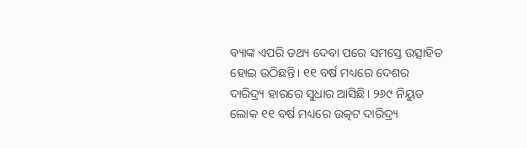ବ୍ୟାଙ୍କ ଏପରି ତଥ୍ୟ ଦେବା ପରେ ସମସ୍ତେ ଉତ୍ସାହିତ ହୋଇ ଉଠିଛନ୍ତି। ୧୧ ବର୍ଷ ମଧ୍ୟରେ ଦେଶର ଦାରିଦ୍ର୍ୟ ହାରରେ ସୁଧାର ଆସିଛି। ୨୬୯ ନିୟୁତ ଲୋକ ୧୧ ବର୍ଷ ମଧ୍ୟରେ ଉତ୍କଟ ଦାରିଦ୍ର୍ୟ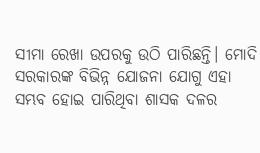ସୀମା ରେଖା ଉପରକୁ ଉଠି ପାରିଛନ୍ତି। ମୋଦି ସରକାରଙ୍କ ବିଭିନ୍ନ ଯୋଜନା ଯୋଗୁ ଏହା ସମ୍ଭବ ହୋଇ ପାରିଥିବା ଶାସକ ଦଳର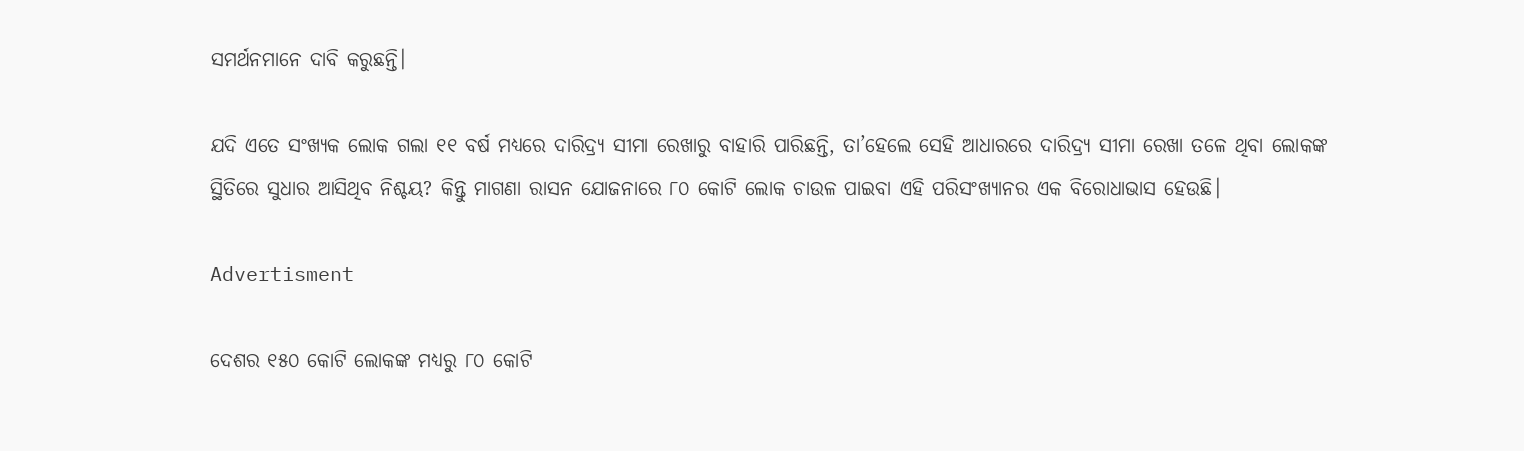ସମର୍ଥନମାନେ ଦାବି କରୁଛନ୍ତି।

ଯଦି ଏତେ ସଂଖ୍ୟକ ଲୋକ ଗଲା ୧୧ ବର୍ଷ ମଧ୍ୟରେ ଦାରିଦ୍ର୍ୟ ସୀମା ରେଖାରୁ ବାହାରି ପାରିଛନ୍ତି, ତା’ହେଲେ ସେହି ଆଧାରରେ ଦାରିଦ୍ର୍ୟ ସୀମା ରେଖା ତଳେ ଥିବା ଲୋକଙ୍କ ସ୍ଥିତିରେ ସୁଧାର ଆସିଥିବ ନିଶ୍ଚୟ? କିନ୍ତୁ ମାଗଣା ରାସନ ଯୋଜନାରେ ୮୦ କୋଟି ଲୋକ ଚାଉଳ ପାଇବା ଏହି ପରିସଂଖ୍ୟାନର ଏକ ବିରୋଧାଭାସ ହେଉଛି।

Advertisment

ଦେଶର ୧୫୦ କୋଟି ଲୋକଙ୍କ ମଧ୍ୟରୁ ୮୦ କୋଟି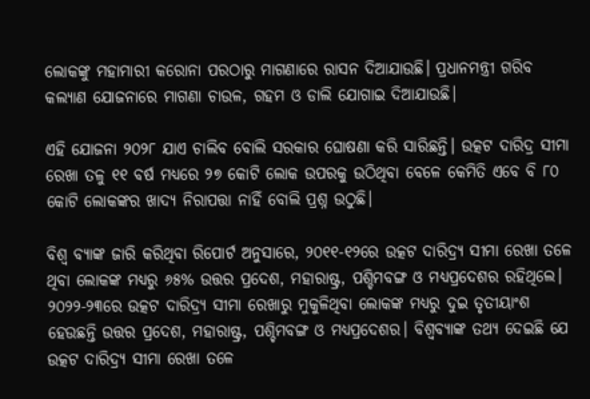ଲୋକଙ୍କୁ ମହାମାରୀ କରୋନା ପରଠାରୁ ମାଗଣାରେ ରାସନ ଦିଆଯାଉଛି। ପ୍ରଧାନମନ୍ତ୍ରୀ ଗରିବ କଲ୍ୟାଣ ଯୋଜନାରେ ମାଗଣା ଚାଉଳ, ଗହମ ଓ ଡାଲି ଯୋଗାଇ ଦିଆଯାଉଛି।

ଏହି ଯୋଜନା ୨୦୨୮ ଯାଏ ଚାଲିବ ବୋଲି ସରକାର ଘୋଷଣା କରି ସାରିଛନ୍ତି। ଉତ୍କଟ ଦାରିଦ୍ର ସୀମା ରେଖା ତଳୁ ୧୧ ବର୍ଷ ମଧ୍ୟରେ ୨୭ କୋଟି ଲୋକ ଉପରକୁ ଉଠିଥିବା ବେଳେ କେମିତି ଏବେ ବି ୮୦ କୋଟି ଲୋକଙ୍କର ଖାଦ୍ୟ ନିରାପତ୍ତା ନାହିଁ ବୋଲି ପ୍ରଶ୍ନ ଉଠୁଛି।

ବିଶ୍ୱ ବ୍ୟାଙ୍କ ଜାରି କରିଥିବା ରିପୋର୍ଟ ଅନୁସାରେ, ୨୦୧୧-୧୨ରେ ଉତ୍କଟ ଦାରିଦ୍ର୍ୟ ସୀମା ରେଖା ତଳେ ଥିବା ଲୋକଙ୍କ ମଧ୍ୟରୁ ୬୫% ଉତ୍ତର ପ୍ରଦେଶ, ମହାରାଷ୍ଟ୍ର, ପଶ୍ଚିମବଙ୍ଗ ଓ ମଧ୍ୟପ୍ରଦେଶର ରହିଥିଲେ। ୨୦୨୨-୨୩ରେ ଉତ୍କଟ ଦାରିଦ୍ର୍ୟ ସୀମା ରେଖାରୁ ମୁକୁଳିଥିବା ଲୋକଙ୍କ ମଧ୍ୟରୁ ଦୁଇ ତୃତୀୟାଂଶ ହେଉଛନ୍ତି ଉତ୍ତର ପ୍ରଦେଶ, ମହାରାଷ୍ଟ୍ର, ପଶ୍ଚିମବଙ୍ଗ ଓ ମଧ୍ୟପ୍ରଦେଶର। ବିଶ୍ୱବ୍ୟାଙ୍କ ତଥ୍ୟ ଦେଇଛି ଯେ ଉତ୍କଟ ଦାରିଦ୍ର୍ୟ ସୀମା ରେଖା ତଳେ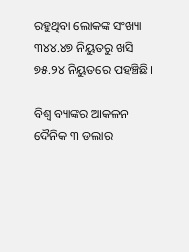ରହୁଥିବା ଲୋକଙ୍କ ସଂଖ୍ୟା ୩୪୪.୪୭ ନିୟୁତରୁ ଖସି ୭୫.୨୪ ନିୟୁତରେ ପହଞ୍ଚିଛି।

ବିଶ୍ୱ ବ୍ୟାଙ୍କର ଆକଳନ ଦୈନିକ ୩ ଡଲାର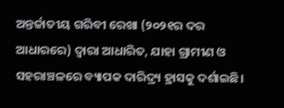ଅନ୍ତର୍ଜାତୀୟ ଗରିବୀ ରେଖା (୨୦୨୧ର ଦର ଆଧାରରେ) ଦ୍ୱାରା ଆଧାରିତ, ଯାହା ଗ୍ରାମୀଣ ଓ ସହରାଞ୍ଚଳରେ ବ୍ୟାପକ ଦାରିଦ୍ର୍ୟ ହ୍ରାସକୁ ଦର୍ଶାଇଛି।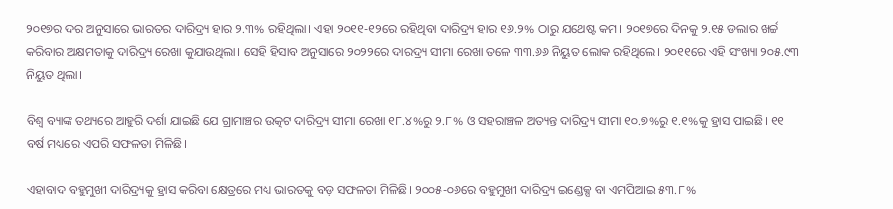୨୦୧୭ର ଦର ଅନୁସାରେ ଭାରତର ଦାରିଦ୍ର୍ୟ ହାର ୨.୩% ରହିଥିଲା। ଏହା ୨୦୧୧-୧୨ରେ ରହିଥିବା ଦାରିଦ୍ର୍ୟ ହାର ୧୬.୨% ଠାରୁ ଯଥେଷ୍ଟ କମ। ୨୦୧୭ରେ ଦିନକୁ ୨.୧୫ ଡଲାର ଖର୍ଚ୍ଚ କରିବାର ଅକ୍ଷମତାକୁ ଦାରିଦ୍ର୍ୟ ରେଖା କୁଯାଉଥିଲା। ସେହି ହିସାବ ଅନୁସାରେ ୨୦୨୨ରେ ଦାରଦ୍ର୍ୟ ସୀମା ରେଖା ତଳେ ୩୩.୬୬ ନିୟୁତ ଲୋକ ରହିଥିଲେ। ୨୦୧୧ରେ ଏହି ସଂଖ୍ୟା ୨୦୫.୯୩ ନିୟୁତ ଥିଲା।

ବିଶ୍ୱ ବ୍ୟାଙ୍କ ତଥ୍ୟରେ ଆହୁରି ଦର୍ଶା ଯାଇଛି ଯେ ଗ୍ରାମାଞ୍ଚର ଉତ୍କଟ ଦାରିଦ୍ର୍ୟ ସୀମା ରେଖା ୧୮.୪%ରୁ ୨.୮% ଓ ସହରାଞ୍ଚଳ ଅତ୍ୟନ୍ତ ଦାରିଦ୍ର୍ୟ ସୀମା ୧୦.୭%ରୁ ୧.୧%କୁ ହ୍ରାସ ପାଇଛି। ୧୧ ବର୍ଷ ମଧ୍ୟରେ ଏପରି ସଫଳତା ମିଳିଛି।

ଏହାବାଦ ବହୁମୁଖୀ ଦାରିଦ୍ର୍ୟକୁ ହ୍ରାସ କରିବା କ୍ଷେତ୍ରରେ ମଧ୍ୟ ଭାରତକୁ ବଡ଼ ସଫଳତା ମିଳିଛି। ୨୦୦୫-୦୬ରେ ବହୁମୁଖୀ ଦାରିଦ୍ର୍ୟ ଇଣ୍ଡେକ୍ସ ବା ଏମପିଆଇ ୫୩.୮%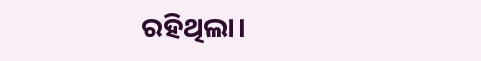ରହିଥିଲା।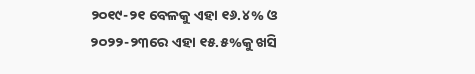୨୦୧୯-୨୧ ବେଳକୁ ଏହା ୧୬.୪% ଓ ୨୦୨୨-୨୩ରେ ଏହା ୧୫.୫%କୁ ଖସି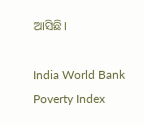ଆସିଛି।

India World Bank Poverty Index